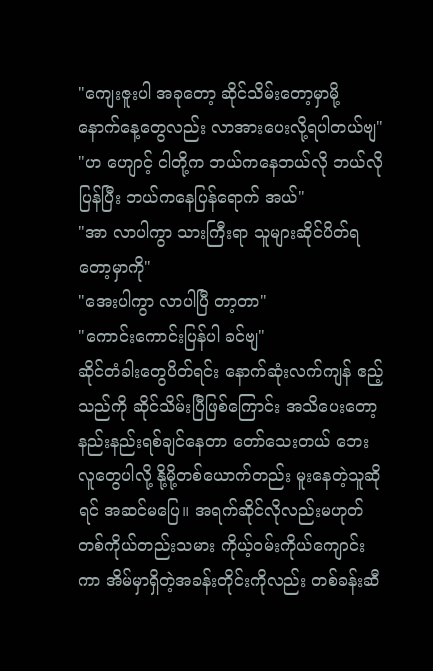"ကျေးဇူးပါ အခုတော့ ဆိုင်သိမ်းတော့မှာမို့ နောက်နေ့တွေလည်း လာအားပေးလို့ရပါတယ်ဗျ"
"ဟ ဟျောင့် ငါတို့က ဘယ်ကနေဘယ်လို ဘယ်လိုပြန်ပြီး ဘယ်ကနေပြန်ရောက် အယ်"
"အာ လာပါကွာ သားကြီးရာ သူများဆိုင်ပိတ်ရတော့မှာကို"
"အေးပါကွာ လာပါပြီ တာ့တာ"
"ကောင်းကောင်းပြန်ပါ ခင်ဗျ"
ဆိုင်တံခါးတွေပိတ်ရင်း နောက်ဆုံးလက်ကျန် ဧည့်သည်ကို ဆိုင်သိမ်းပြီဖြစ်ကြောင်း အသိပေးတော့ နည်းနည်းရစ်ချင်နေတာ တော်သေးတယ် ဘေးလူတွေပါလို့ နို့မို့တစ်ယောက်တည်း မူးနေတဲ့သူဆိုရင် အဆင်မပြေ။ အရက်ဆိုင်လိုလည်းမဟုတ် တစ်ကိုယ်တည်းသမား ကိုယ့်ဝမ်းကိုယ်ကျောင်းကာ အိမ်မှာရှိတဲ့အခန်းတိုင်းကိုလည်း တစ်ခန်းဆီ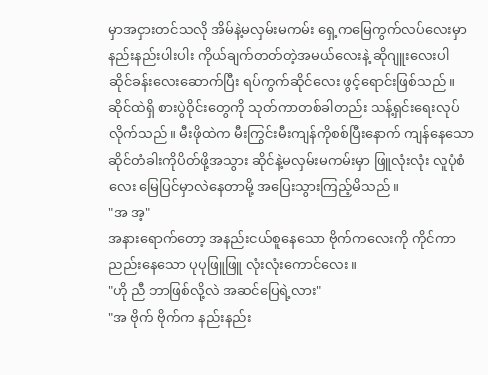မှာအငှားတင်သလို အိမ်နဲ့မလှမ်းမကမ်း ရှေ့ကမြေကွက်လပ်လေးမှာ နည်းနည်းပါးပါး ကိုယ်ချက်တတ်တဲ့အမယ်လေးနဲ့ ဆိုဂျူးလေးပါ ဆိုင်ခန်းလေးဆောက်ပြီး ရပ်ကွက်ဆိုင်လေး ဖွင့်ရောင်းဖြစ်သည်။
ဆိုင်ထဲရှိ စားပွဲဝိုင်းတွေကို သုတ်ကာတစ်ခါတည်း သန့်ရှင်းရေးလုပ်လိုက်သည်။ မီးဖိုထဲက မီးကြွင်းမီးကျန်ကိုစစ်ပြီးနောက် ကျန်နေသော ဆိုင်တံခါးကိုပိတ်ဖို့အသွား ဆိုင်နဲ့မလှမ်းမကမ်းမှာ ဖြူလုံးလုံး လူပုံစံလေး မြေပြင်မှာလဲနေတာမို့ အပြေးသွားကြည့်မိသည်။
"အ အ့"
အနားရောက်တော့ အနည်းငယ်စူနေသော ဗိုက်ကလေးကို ကိုင်ကာ ညည်းနေသော ပုပုဖြူဖြူ လုံးလုံးကောင်လေး။
"ဟို ညီ ဘာဖြစ်လို့လဲ အဆင်ပြေရဲ့လား"
"အ ဗိုက် ဗိုက်က နည်းနည်း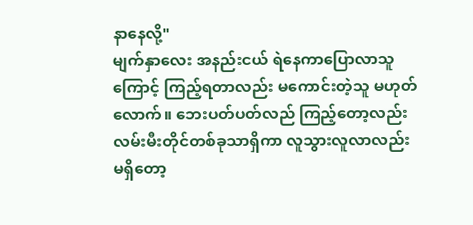နာနေလို့"
မျက်နှာလေး အနည်းငယ် ရဲနေကာပြောလာသူကြောင့် ကြည့်ရတာလည်း မကောင်းတဲ့သူ မဟုတ်လောက်။ ဘေးပတ်ပတ်လည် ကြည့်တော့လည်း လမ်းမီးတိုင်တစ်ခုသာရှိကာ လူသွားလူလာလည်း မရှိတော့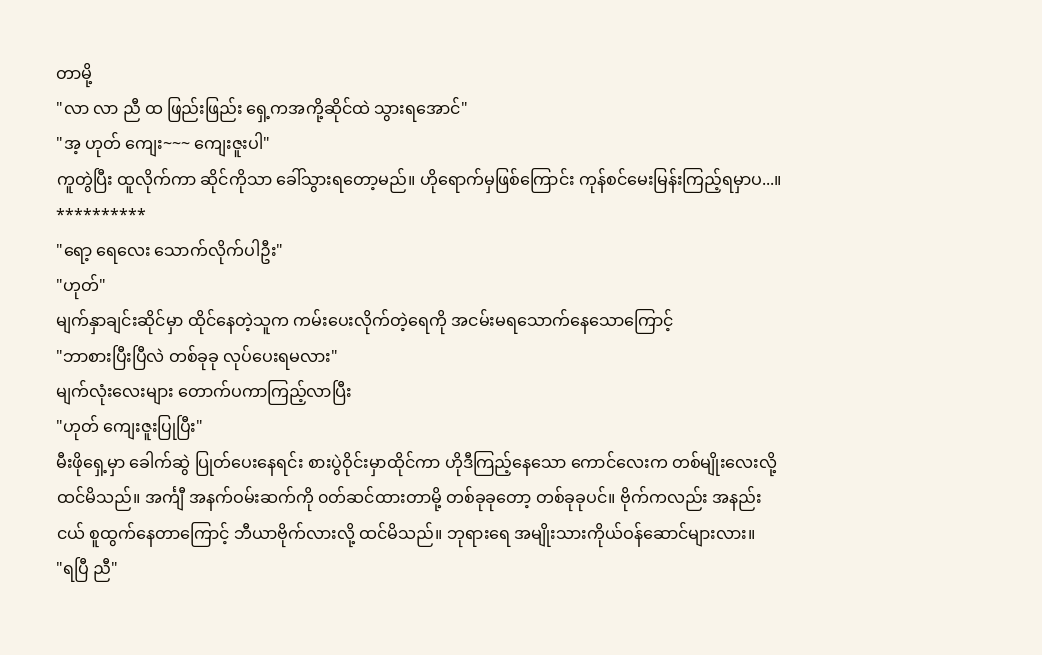တာမို့
"လာ လာ ညီ ထ ဖြည်းဖြည်း ရှေ့ကအကို့ဆိုင်ထဲ သွားရအောင်"
"အ့ ဟုတ် ကျေး~~~ ကျေးဇူးပါ"
ကူတွဲပြီး ထူလိုက်ကာ ဆိုင်ကိုသာ ခေါ်သွားရတော့မည်။ ဟိုရောက်မှဖြစ်ကြောင်း ကုန်စင်မေးမြန်းကြည့်ရမှာပ...။
**********
"ရော့ ရေလေး သောက်လိုက်ပါဦး"
"ဟုတ်"
မျက်နှာချင်းဆိုင်မှာ ထိုင်နေတဲ့သူက ကမ်းပေးလိုက်တဲ့ရေကို အငမ်းမရသောက်နေသောကြောင့်
"ဘာစားပြီးပြီလဲ တစ်ခုခု လုပ်ပေးရမလား"
မျက်လုံးလေးများ တောက်ပကာကြည့်လာပြီး
"ဟုတ် ကျေးဇူးပြုပြီး"
မီးဖိုရှေ့မှာ ခေါက်ဆွဲ ပြုတ်ပေးနေရင်း စားပွဲဝိုင်းမှာထိုင်ကာ ဟိုဒီကြည့်နေသော ကောင်လေးက တစ်မျိုးလေးလို့ ထင်မိသည်။ အင်္ကျီ အနက်ဝမ်းဆက်ကို ၀တ်ဆင်ထားတာမို့ တစ်ခုခုတော့ တစ်ခုခုပင်။ ဗိုက်ကလည်း အနည်းငယ် စူထွက်နေတာကြောင့် ဘီယာဗိုက်လားလို့ ထင်မိသည်။ ဘုရားရေ အမျိုးသားကိုယ်ဝန်ဆောင်များလား။
"ရပြီ ညီ"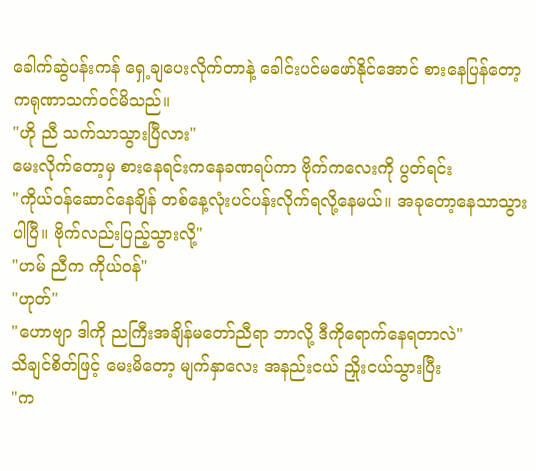ခေါက်ဆွဲပန်းကန် ရှေ့ချပေးလိုက်တာနဲ့ ခေါင်းပင်မဖော်နိုင်အောင် စားနေပြန်တော့ ကရုဏာသက်ဝင်မိသည်။
"ဟို ညီ သက်သာသွားပြီလား"
မေးလိုက်တော့မှ စားနေရင်းကနေခဏရပ်ကာ ဗိုက်ကလေးကို ပွတ်ရင်း
"ကိုယ်ဝန်ဆောင်နေချိန် တစ်နေ့လုံးပင်ပန်းလိုက်ရလို့နေမယ်။ အခုတော့နေသာသွားပါပြီ။ ဗိုက်လည်းပြည့်သွားလို့"
"ဟမ် ညီက ကိုယ်ဝန်"
"ဟုတ်"
"ဟောဗျာ ဒါကို ညကြီးအချိန်မတော်ညီရာ ဘာလို့ ဒီကိုရောက်နေရတာလဲ"
သိချင်စိတ်ဖြင့် မေးမိတော့ မျက်နှာလေး အနည်းငယ် ညှိုးငယ်သွားပြီး
"က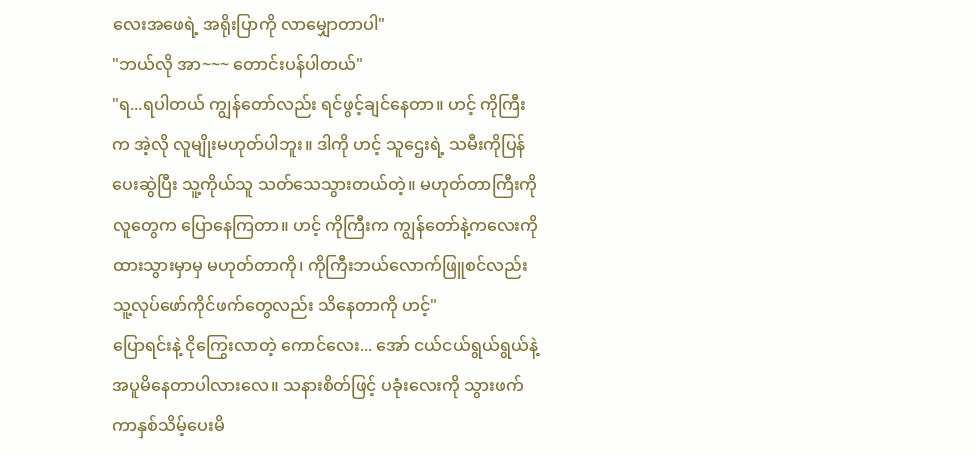လေးအဖေရဲ့ အရိုးပြာကို လာမျှောတာပါ"
"ဘယ်လို အာ~~~ တောင်းပန်ပါတယ်"
"ရ...ရပါတယ် ကျွန်တော်လည်း ရင်ဖွင့်ချင်နေတာ။ ဟင့် ကိုကြီးက အဲ့လို လူမျိုးမဟုတ်ပါဘူး။ ဒါကို ဟင့် သူဌေးရဲ့ သမီးကိုပြန်ပေးဆွဲပြီး သူ့ကိုယ်သူ သတ်သေသွားတယ်တဲ့။ မဟုတ်တာကြီးကို လူတွေက ပြောနေကြတာ။ ဟင့် ကိုကြီးက ကျွန်တော်နဲ့ကလေးကို ထားသွားမှာမှ မဟုတ်တာကို၊ ကိုကြီးဘယ်လောက်ဖြူစင်လည်း သူ့လုပ်ဖော်ကိုင်ဖက်တွေလည်း သိနေတာကို ဟင့်"
ပြောရင်းနဲ့ ငိုကြွေးလာတဲ့ ကောင်လေး... အော် ငယ်ငယ်ရွယ်ရွယ်နဲ့အပူမိနေတာပါလားလေ။ သနားစိတ်ဖြင့် ပခုံးလေးကို သွားဖက်ကာနှစ်သိမ့်ပေးမိ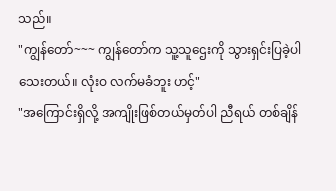သည်။
"ကျွန်တော်~~~ ကျွန်တော်က သူ့သူဌေးကို သွားရှင်းပြခဲ့ပါသေးတယ်။ လုံးဝ လက်မခံဘူး ဟင့်"
"အကြောင်းရှိလို့ အကျိုးဖြစ်တယ်မှတ်ပါ ညီရယ် တစ်ချိန်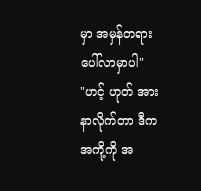မှာ အမှန်တရားပေါ်လာမှာပါ"
"ဟင့် ဟုတ် အားနာလိုက်တာ ဒီက အကို့ကို အ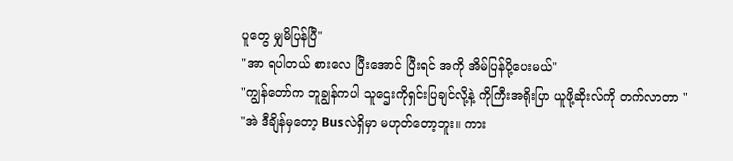ပူတွေ မျှမိပြန်ပြီ"
"အာ ရပါတယ် စားလေ ပြီးအောင် ပြီးရင် အကို အိမ်ပြန်ပို့ပေးမယ်"
"ကျွန်တော်က ဘူချွန်ကပါ သူဌေးကိုရှင်းပြချင်လို့နဲ့ ကိုကြီးအရိုးပြာ ယူဖို့ဆိုးလ်ကို တက်လာတာ "
"အဲ ဒီချိန်မှတော့ Busလဲရှိမှာ မဟုတ်တော့ဘူး။ ကား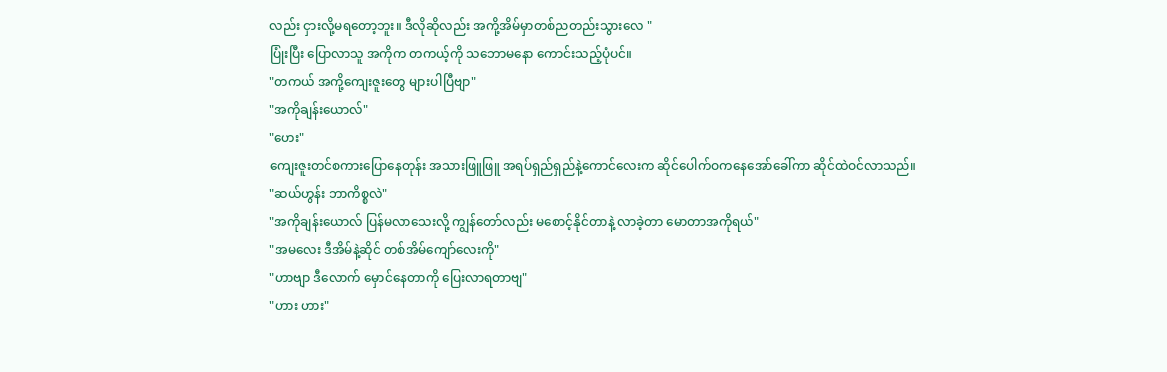လည်း ငှားလို့မရတော့ဘူး။ ဒီလိုဆိုလည်း အကို့အိမ်မှာတစ်ညတည်းသွားလေ "
ပြုံးပြီး ပြောလာသူ အကိုက တကယ့်ကို သဘောမနော ကောင်းသည့်ပုံပင်။
"တကယ် အကို့ကျေးဇူးတွေ များပါပြီဗျာ"
"အကိုချန်းယောလ်"
"ဟေး"
ကျေးဇူးတင်စကားပြောနေတုန်း အသားဖြူဖြူ အရပ်ရှည်ရှည်နဲ့ကောင်လေးက ဆိုင်ပေါက်ဝကနေအော်ခေါ်ကာ ဆိုင်ထဲဝင်လာသည်။
"ဆယ်ဟွန်း ဘာကိစ္စလဲ"
"အကိုချန်းယောလ် ပြန်မလာသေးလို့ ကျွန်တော်လည်း မစောင့်နိုင်တာနဲ့ လာခဲ့တာ မောတာအကိုရယ်"
"အမလေး ဒီအိမ်နဲ့ဆိုင် တစ်အိမ်ကျော်လေးကို"
"ဟာဗျာ ဒီလောက် မှောင်နေတာကို ပြေးလာရတာဗျ"
"ဟား ဟား"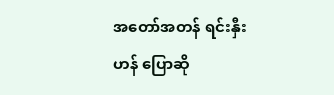အတော်အတန် ရင်းနှီးဟန် ပြောဆို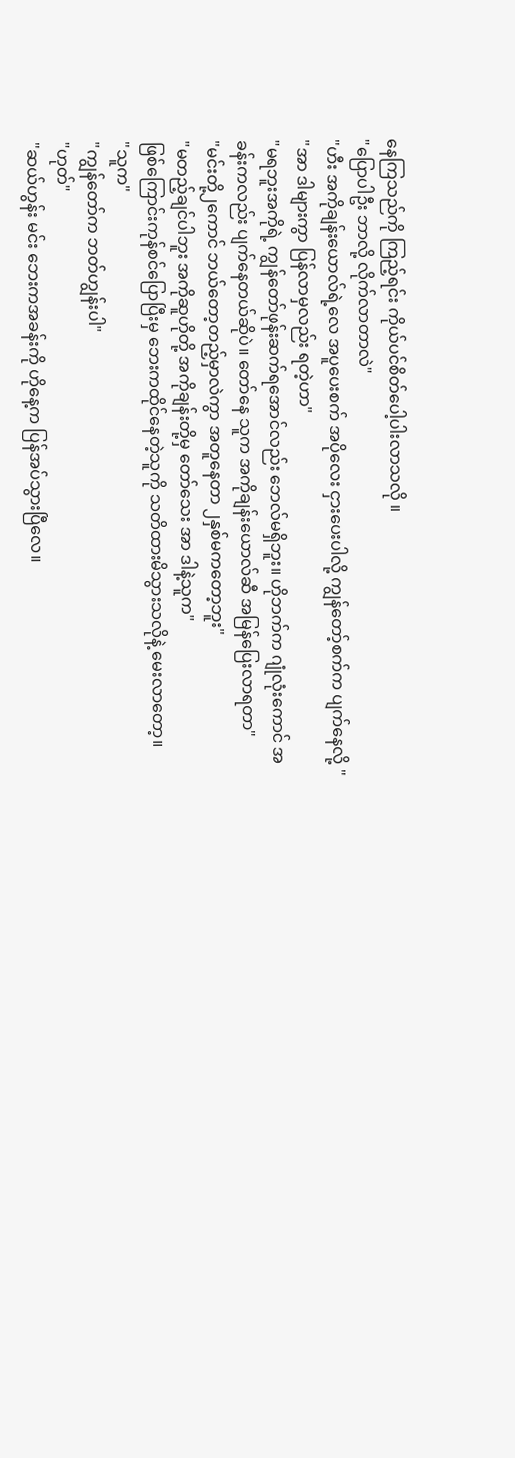နေကြသည်ကို ကြည့်ရင်း ကိုယ်ပင်စိတ်ပေါ့ပါးလာသလို ။
"ပြောပါဦး ဘာလို့ လိုက်လာတာလဲ"
"ဟီး အကိုချန်းယောလ်ရဲ့လေ အပူပေးစက် အပိုလေး ငှားပေးပါလို့ ကျွန်တော့်စက်က ပျက်နေလို့ "
"အာ ဒါများကွာ ပြန်လာမှလည်း ရတဲ့ဟာ"
"မရဘူးအကိုရဲ့ ကျွန်တော်ဖုန်းဆက်ရအောင်လည်း ဘေလ်မရှိဘူး။ ဟိုဘက်က ဂျုံလုံးကောင် အခန်းကလည်း ပျက်နေတယ်ဆိုပဲ။ တော်နေ သူက အကိုချန်းယောလ်ဆီ အမြန်ပြေးလာရတာ"
"မင်းတို့၂ကောင် ဘယ်တော့တည့်မှာလဲကွာ အတူနေတာ ၂နှစ်မကတော့ဘူး"
"မတည့်ချင်ပါဘူး အကိုဆူဟိုတို့ အကိုချန်းတို့မှ တော်သေး အာ ဒါနဲ့သူက"
ဖြစ်ကြောင်းကုန်စင်ပြောပြီးမှ ဘေးကထိုင်နေတဲ့သူကို သတိထားမိသွားသလိုနဲ့ မေးလာတော့။
"သူက"
"ကျွန်တော်က ဘတ်ဟျွန်းပါ"
"ဟုတ်"
"ဆယ်ဟွန်း မင်း ဘေးကအခန်းကို ဟိုနေ့က ပြန်အပ်သွားပြီလေ။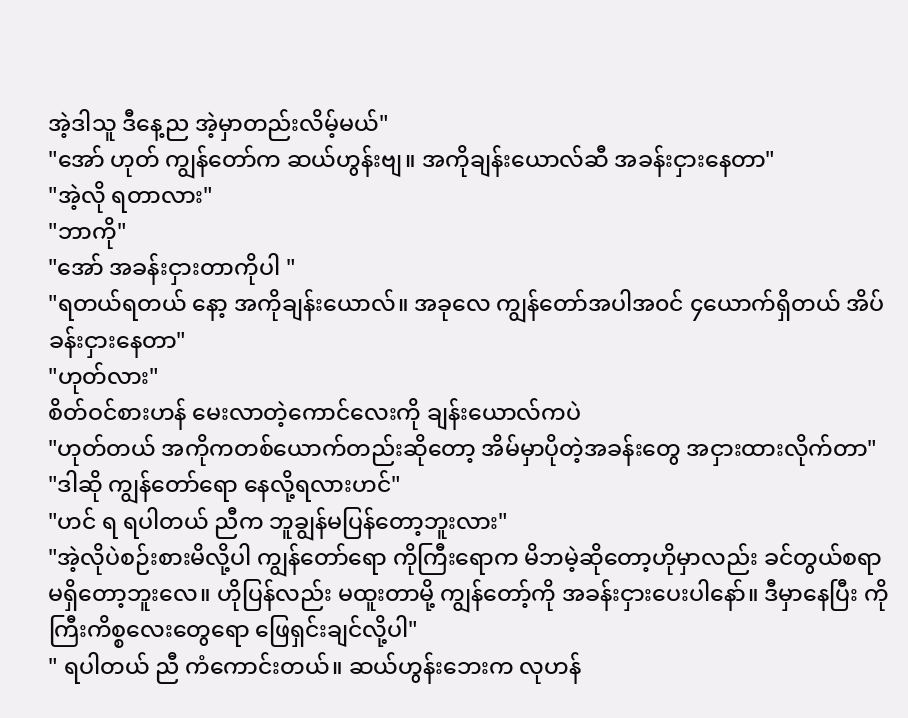အဲ့ဒါသူ ဒီနေ့ည အဲ့မှာတည်းလိမ့်မယ်"
"အော် ဟုတ် ကျွန်တော်က ဆယ်ဟွန်းဗျ။ အကိုချန်းယောလ်ဆီ အခန်းငှားနေတာ"
"အဲ့လို ရတာလား"
"ဘာကို"
"အော် အခန်းငှားတာကိုပါ "
"ရတယ်ရတယ် နော့ အကိုချန်းယောလ်။ အခုလေ ကျွန်တော်အပါအ၀င် ၄ယောက်ရှိတယ် အိပ်ခန်းငှားနေတာ"
"ဟုတ်လား"
စိတ်ဝင်စားဟန် မေးလာတဲ့ကောင်လေးကို ချန်းယောလ်ကပဲ
"ဟုတ်တယ် အကိုကတစ်ယောက်တည်းဆိုတော့ အိမ်မှာပိုတဲ့အခန်းတွေ အငှားထားလိုက်တာ"
"ဒါဆို ကျွန်တော်ရော နေလို့ရလားဟင်"
"ဟင် ရ ရပါတယ် ညီက ဘူချွန်မပြန်တော့ဘူးလား"
"အဲ့လိုပဲစဉ်းစားမိလို့ပါ ကျွန်တော်ရော ကိုကြီးရောက မိဘမဲ့ဆိုတော့ဟိုမှာလည်း ခင်တွယ်စရာ မရှိတော့ဘူးလေ။ ဟိုပြန်လည်း မထူးတာမို့ ကျွန်တော့်ကို အခန်းငှားပေးပါနော်။ ဒီမှာနေပြီး ကိုကြီးကိစ္စလေးတွေရော ဖြေရှင်းချင်လို့ပါ"
" ရပါတယ် ညီ ကံကောင်းတယ်။ ဆယ်ဟွန်းဘေးက လုဟန်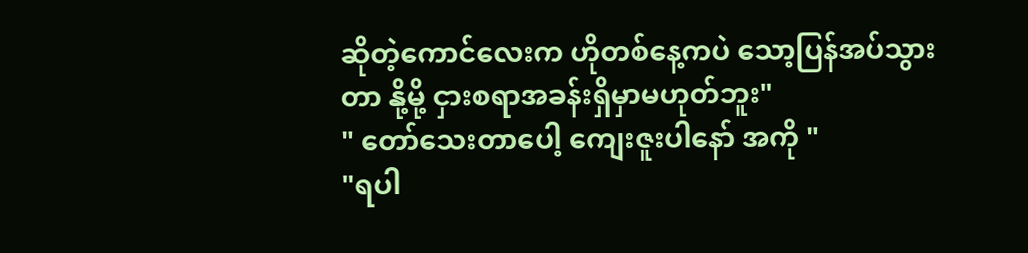ဆိုတဲ့ကောင်လေးက ဟိုတစ်နေ့ကပဲ သော့ပြန်အပ်သွားတာ နို့မို့ ငှားစရာအခန်းရှိမှာမဟုတ်ဘူး"
" တော်သေးတာပေါ့ ကျေးဇူးပါနော် အကို "
"ရပါ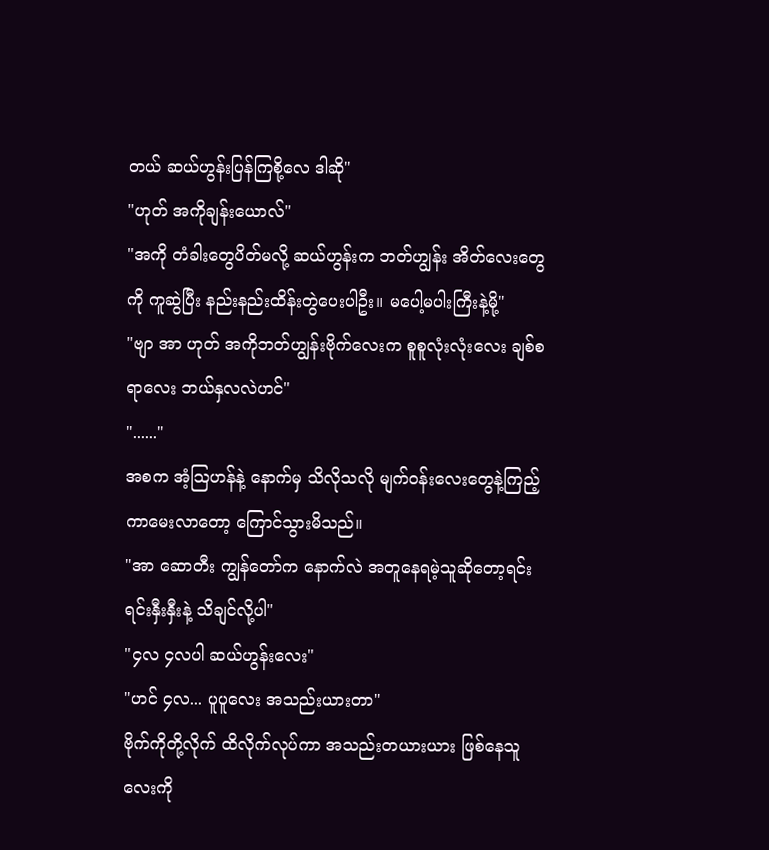တယ် ဆယ်ဟွန်းပြန်ကြစို့လေ ဒါဆို"
"ဟုတ် အကိုချန်းယောလ်"
"အကို တံခါးတွေပိတ်မလို့ ဆယ်ဟွန်းက ဘတ်ဟျွန်း အိတ်လေးတွေကို ကူဆွဲပြီး နည်းနည်းထိန်းတွဲပေးပါဦး။ မပေါ့မပါးကြီးနဲ့မို့"
"ဗျာ အာ ဟုတ် အကိုဘတ်ဟျွန်းဗိုက်လေးက စူစူလုံးလုံးလေး ချစ်စရာလေး ဘယ်နှလလဲဟင်"
"......"
အစက အံ့သြဟန်နဲ့ နောက်မှ သိလိုသလို မျက်ဝန်းလေးတွေနဲ့ကြည့်ကာမေးလာတော့ ကြောင်သွားမိသည်။
"အာ ဆောတီး ကျွန်တော်က နောက်လဲ အတူနေရမဲ့သူဆိုတော့ရင်းရင်းနှီးနှီးနဲ့ သိချင်လို့ပါ"
"၄လ ၄လပါ ဆယ်ဟွန်းလေး"
"ဟင် ၄လ... ပူပူလေး အသည်းယားတာ"
ဗိုက်ကိုတို့လိုက် ထိလိုက်လုပ်ကာ အသည်းတယားယား ဖြစ်နေသူလေးကို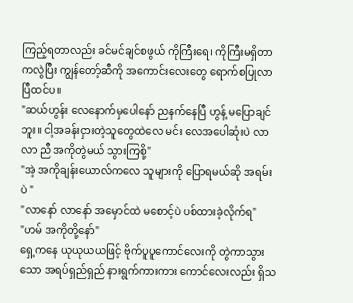ကြည့်ရတာလည်း ခင်မင်ချင်စဖွယ် ကိုကြီးရေ၊ ကိုကြီးမရှိတာကလွဲပြီး ကျွန်တော့်ဆီကို အကောင်းလေးတွေ ရောက်စပြုလာပြီထင်ပ။
"ဆယ်ဟွန်း လေနောက်မှပေါနော် ညနက်နေပြီ ဟွန့် မပြောချင်ဘူး။ ငါ့အခန်းငှားတဲ့သူတွေထဲလေ မင်း လေအပေါဆုံးပဲ လာ လာ ညီ အကိုတွဲမယ် သွားကြစို့"
"အဲ့ အကိုချန်းယောလ်ကလေ သူများကို ပြောရမယ်ဆို အရမ်းပဲ "
"လာနော် လာနော် အမှောင်ထဲ မစောင့်ပဲ ပစ်ထားခဲ့လိုက်ရ"
"ဟမ် အကိုတို့နော်"
ရှေ့ကနေ ယုယုယယဖြင့် ဗိုက်ပူပူကောင်လေးကို တွဲကာသွားသော အရပ်ရှည်ရှည် နားရွက်ကားကား ကောင်လေးလည်း ရှိသ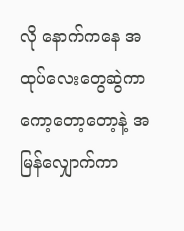လို နောက်ကနေ အထုပ်လေးတွေဆွဲကာ ကော့တော့တော့နဲ့ အမြန်လျှောက်ကာ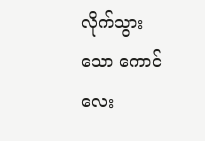လိုက်သွားသော ကောင်လေး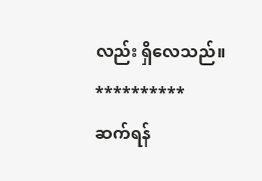လည်း ရှိလေသည်။
**********
ဆက်ရန်